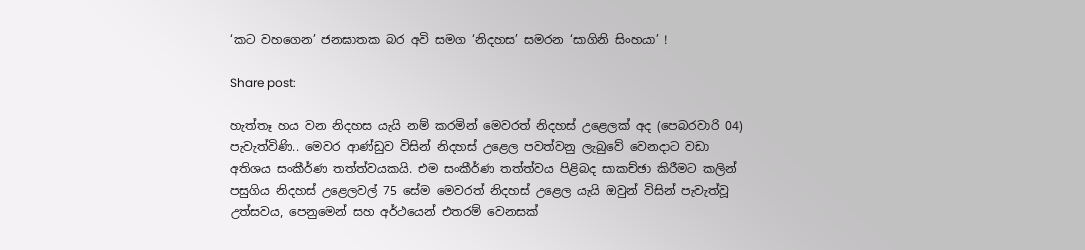‘කට වහගෙන’ ජනඝාතක බර අවි සමග ‘නිදහස’ සමරන ‘සාගිනි සිංහයා’ !

Share post:

හැත්තෑ හය වන නිදහස යැයි නම් කරමින් මෙවරත් නිදහස් උළෙලක් අද (පෙබරවාරි 04) පැවැත්විණි.. මෙවර ආණ්ඩුව විසින් නිදහස් උළෙල පවත්වනු ලැබුවේ වෙනදාට වඩා අතිශය සංකීර්ණ තත්ත්වයකයි. එම සංකීර්ණ තත්ත්වය පිළිබද සාකච්ඡා කිරීමට කලින් පසුගිය නිදහස් උළෙලවල් 75 සේම මෙවරත් නිදහස් උළෙල යැයි ඔවුන් විසින් පැවැත්වූ උත්සවය, පෙනුමෙන් සහ අර්ථයෙන් එතරම් වෙනසක්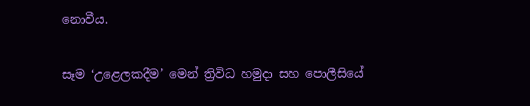නොවීය.

සෑම ‘උළෙලකදීම’ මෙන් ත්‍රිවිධ හමුදා සහ පොලීසියේ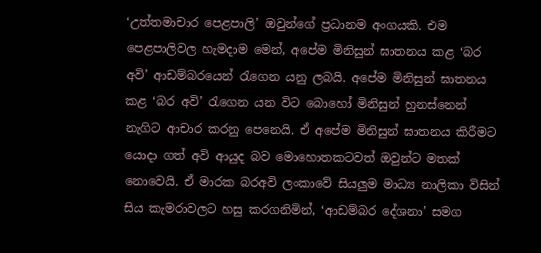‘උත්තමාචාර පෙළපාලි’ ඔවුන්ගේ ප්‍රධානම අංගයකි. එම පෙළපාලිවල හැමදාම මෙන්, අපේම මිනිසුන් ඝාතනය කළ ‘බර අවි’ ආඩම්බරයෙන් රැගෙන යනු ලබයි. අපේම මිනිසුන් ඝාතනය කළ ‘බර අවි’ රැගෙන යන විට බොහෝ මිනිසුන් හුනස්නෙන් නැගිට ආචාර කරනු පෙනෙයි. ඒ අපේම මිනිසුන් ඝාතනය කිරීමට යොදා ගත් අවි ආයුද බව මොහොතකටවත් ඔවුන්ට මතක් නොවෙයි. ඒ මාරක බරඅවි ලංකාවේ සියලුම මාධ්‍ය නාලිකා විසින් සිය කැමරාවලට හසු කරගනිමින්, ‘ආඩම්බර දේශනා’ සමග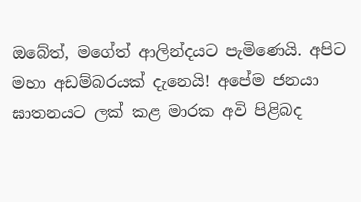ඔබේත්, මගේත් ආලින්දයට පැමිණෙයි. අපිට මහා අඩම්බරයක් දැනෙයි! අපේම ජනයා ඝාතනයට ලක් කළ මාරක අවි පිළිබද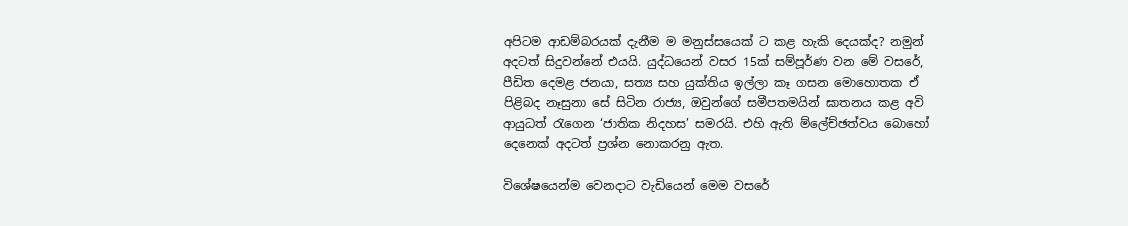අපිටම ආඩම්බරයක් දැනීම ම මනුස්සයෙක් ට කළ හැකි දෙයක්ද? නමුන් අදටත් සිදුවන්නේ එයයි. යුද්ධයෙන් වසර 15ක් සම්පූර්ණ වන මේ වසරේ, පීඩිත දෙමළ ජනයා, සත්‍ය සහ යුක්තිය ඉල්ලා කෑ ගසන මොහොතක ඒ පිළිබද නෑසුනා සේ සිටින රාජ්‍ය, ඔවුන්ගේ සමීපතමයින් ඝාතනය කළ අවි ආයුධත් රැගෙන ‘ජාතික නිදහස’ සමරයි. එහි ඇති ම්ලේච්ඡත්වය බොහෝ දෙනෙක් අදටත් ප්‍රශ්න නොකරනු ඇත.

විශේෂයෙන්ම වෙනදාට වැඩියෙන් මෙම වසරේ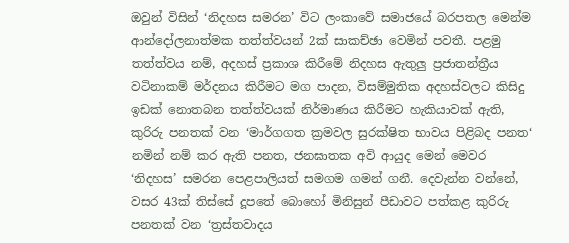ඔවුන් විසින් ‘නිදහස සමරන’ විට ලංකාවේ සමාජයේ බරපතල මෙන්ම ආන්දෝලනාත්මක තත්ත්වයන් 2ක් සාකච්ඡා වෙමින් පවතී. පළමු තත්ත්වය නම්, අදහස් ප්‍රකාශ කිරීමේ නිදහස ඇතුලු ප්‍රජාතන්ත්‍රීය වටිනාකම් මර්දනය කිරීමට මග පාදන, විසම්මුතික අදහස්වලට කිසිදු ඉඩක් නොතබන තත්ත්වයක් නිර්මාණය කිරීමට හැකියාවක් ඇති, කුරිරු පනතක් වන ‘මාර්ගගත ක්‍රමවල සුරක්ෂිත භාවය පිළිබද පනත‘ නමින් නම් කර ඇති පනත, ජනඝාතක අවි ආයුද මෙන් මෙවර ‘නිදහස’ සමරන පෙළපාලියත් සමගම ගමන් ගනී. දෙවැන්න වන්නේ, වසර 43ක් තිස්සේ දූපතේ බොහෝ මිනිසුන් පීඩාවට පත්කළ කුරිරු පනතක් වන ‘ත්‍රස්තවාදය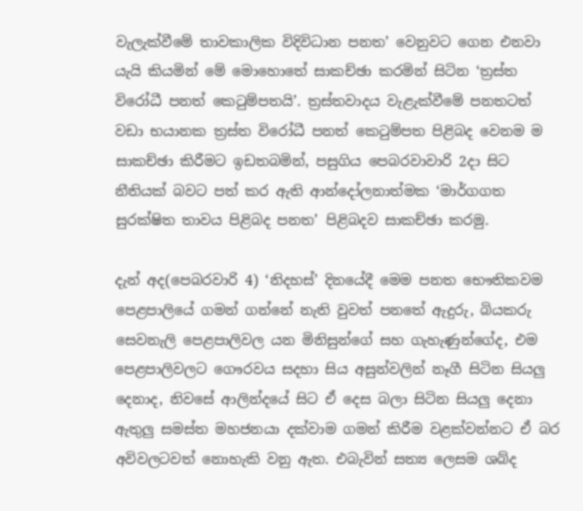වැලැක්වීමේ තාවකාලික විදිවිධාන පනත’ වෙනුවට ගෙන එනවා යැයි කියමින් මේ මොහොතේ සාකච්ඡා කරමින් සිටින ‘ත්‍රස්ත විරෝධී පනත් කෙටුම්පතයි’. ත්‍රස්තවාදය වැළැක්වීමේ පනතටත් වඩා භයානක ත්‍රස්ත විරෝධී පනත් කෙටුම්පත පිළිබද වෙනම ම සාකච්ඡා කිරීමට ඉඩතබමින්, පසුගිය පෙබරවාවාරි 2දා සිට නීතියක් බවට පත් කර ඇති ආන්දෝලනාත්මක ‘මාර්ගගත සුරක්ෂිත තාවය පිළිබද පනත’ පිළිබදව සාකච්ඡා කරමු.

දැන් අද(පෙබරවාරි 4) ‘නිදහස්’ දිනයේදී මෙම පනත භෞතිකවම පෙළපාලියේ ගමන් ගන්නේ නැති වුවත් පනතේ ඇදුරු, බියකරු සෙවනැලි පෙළපාලිවල යන මිනිසුන්ගේ සහ ගැහැණුන්ගේද, එම පෙළපාලිවලට ගෞරවය සදහා සිය අසුන්වලින් නෑගී සිටින සියලු දෙනාද, නිවසේ ආලින්දයේ සිට ඒ දෙස බලා සිටින සියලු දෙනා ඇතුලු සමස්ත මහජනයා දක්වාම ගමන් කිරීම වළක්වන්නට ඒ බර අවිවලටවත් නොහැකි වනු ඇත. එබැවින් සත්‍ය ලෙසම ශබ්ද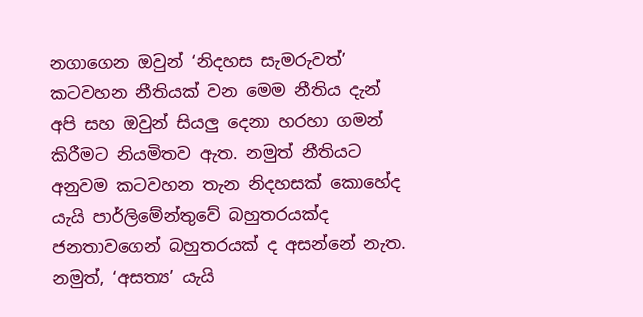නගාගෙන ඔවුන් ‘නිදහස සැමරුවත්’ කටවහන නීතියක් වන මෙම නීතිය දැන් අපි සහ ඔවුන් සියලු දෙනා හරහා ගමන් කිරීමට නියමිතව ඇත. නමුත් නීතියට අනුවම කටවහන තැන නිදහසක් කොහේද යැයි පාර්ලිමේන්තුවේ බහුතරයක්ද ජනතාවගෙන් බහුතරයක් ද අසන්නේ නැත. නමුත්, ‘අසත්‍ය’ යැයි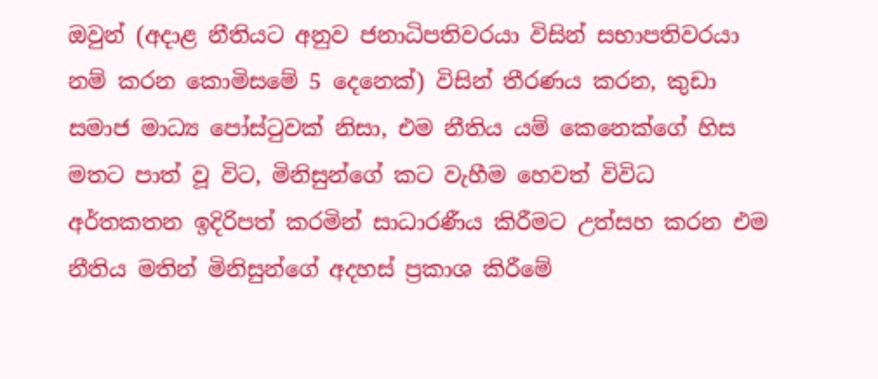ඔවුන් (අදාළ නීතියට අනුව ජනාධිපතිවරයා විසින් සභාපතිවරයා නම් කරන කොමිසමේ 5 දෙනෙක්) විසින් තීරණය කරන, කුඩා සමාජ මාධ්‍ය පෝස්ටුවක් නිසා, එම නීතිය යම් කෙනෙක්ගේ හිස මතට පාත් වූ විට, මිනිසුන්ගේ කට වැහීම හෙවත් විවිධ අර්තකතන ඉදිරිපත් කරමින් සාධාරණීය කිරීමට උත්සහ කරන එම නීතිය මතින් මිනිසුන්ගේ අදහස් ප්‍රකාශ කිරීමේ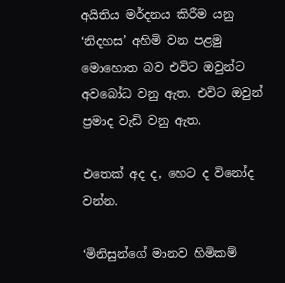අයිතිය මර්දනය කිරීම යනු ‘නිදහස’ අහිමි වන පළමු මොහොත බව එවිට ඔවුන්ට අවබෝධ වනු ඇත. එවිට ඔවුන් ප්‍රමාද වැඩි වනු ඇත.

එතෙක් අද ද, හෙට ද විනෝද වන්න.

‘මිනිසුන්ගේ මානව හිමිකම්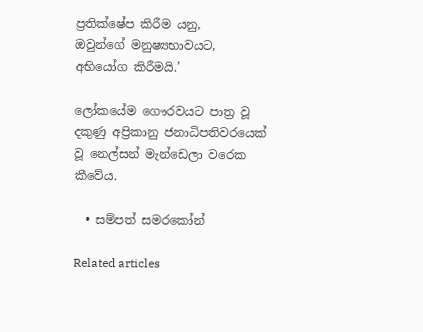ප්‍රතික්ෂේප කිරීම යනු,
ඔවුන්ගේ මනුෂ්‍යභාවයට,
අභියෝග කිරීමයි.’

ලෝකයේම ගෞරවයට පාත්‍ර වූ දකුණු අප්‍රිකානු ජනාධිපතිවරයෙක් වූ නෙල්සන් මැන්ඩෙලා වරෙක කීවේය.

  • සම්පත් සමරකෝන්

Related articles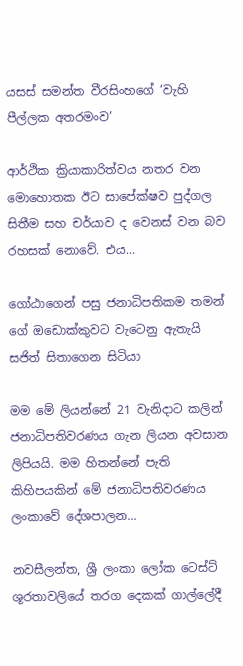යසස් සමන්ත වීරසිංහගේ ‘වැහි පීල්ලක අතරමංව’

ආර්ථික ක්‍රියාකාරිත්වය නතර වන මොහොතක ඊට සාපේක්ෂව පුද්ගල සිතීම සහ චර්යාව ද වෙනස් වන බව රහසක් නොවේ. එය...

ගෝඨාගෙන් පසු ජනාධිපතිකම තමන් ගේ ඔඩොක්කුවට වැටෙනු ඇතැයි සජිත් සිතාගෙන සිටියා

මම මේ ලියන්නේ 21 වැනිදාට කලින් ජනාධිපතිවරණය ගැන ලියන අවසාන ලිපියයි. මම හිතන්නේ පැති කිහිපයකින් මේ ජනාධිපතිවරණය ලංකාවේ දේශපාලන...

නවසීලන්ත, ශ්‍රී ලංකා ලෝක ටෙස්ට් ශූරතාවලියේ තරග දෙකක් ගාල්ලේදී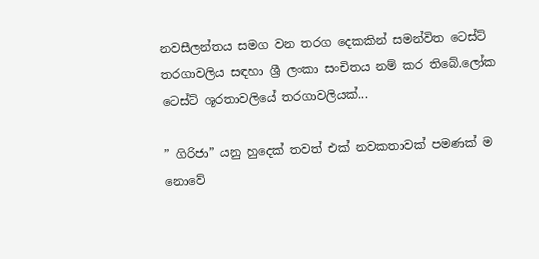නවසීලන්තය සමග වන තරග දෙකකින් සමන්විත ටෙස්ට් තරගාවලිය සඳහා ශ්‍රී ලංකා සංචිතය නම් කර තිබේ.ලෝක ටෙස්ට් ශූරතාවලියේ තරගාවලියක්...

” ගිරිජා” යනු හුදෙක් තවත් එක් නවකතාවක් පමණක් ම නොවේ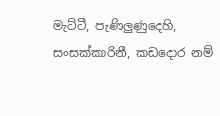මැට්ටී, පැණිලුණුදෙහි, සංසක්කාරිනී, කඩදොර නම්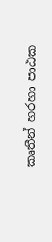කෘතීන් හරහා පාඨක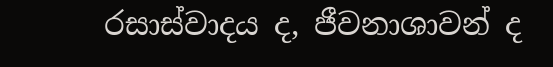රසාස්වාදය ද, ජීවනාශාවන් ද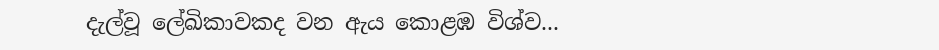දැල්වූ ලේඛිකාවකද වන ඇය කොළඹ විශ්ව...